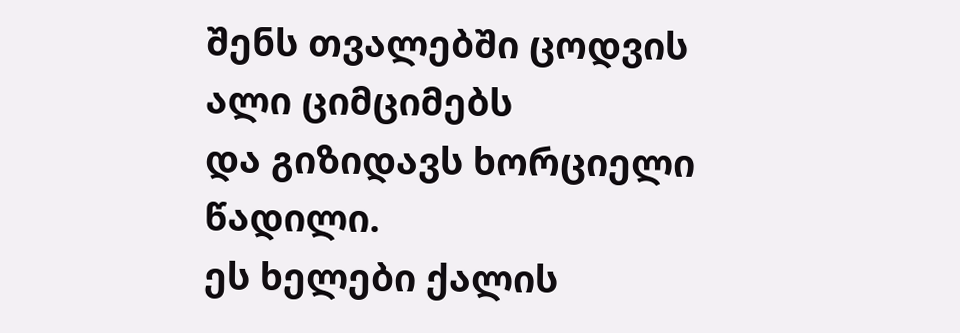შენს თვალებში ცოდვის ალი ციმციმებს
და გიზიდავს ხორციელი წადილი.
ეს ხელები ქალის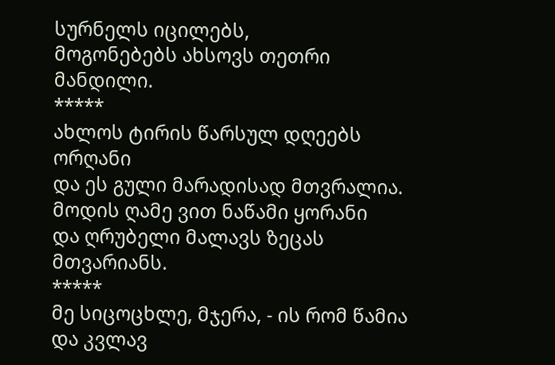სურნელს იცილებს,
მოგონებებს ახსოვს თეთრი მანდილი.
*****
ახლოს ტირის წარსულ დღეებს ორღანი
და ეს გული მარადისად მთვრალია.
მოდის ღამე ვით ნაწამი ყორანი
და ღრუბელი მალავს ზეცას მთვარიანს.
*****
მე სიცოცხლე, მჯერა, - ის რომ წამია
და კვლავ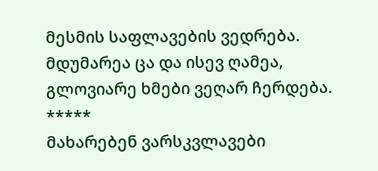მესმის საფლავების ვედრება.
მდუმარეა ცა და ისევ ღამეა,
გლოვიარე ხმები ვეღარ ჩერდება.
*****
მახარებენ ვარსკვლავები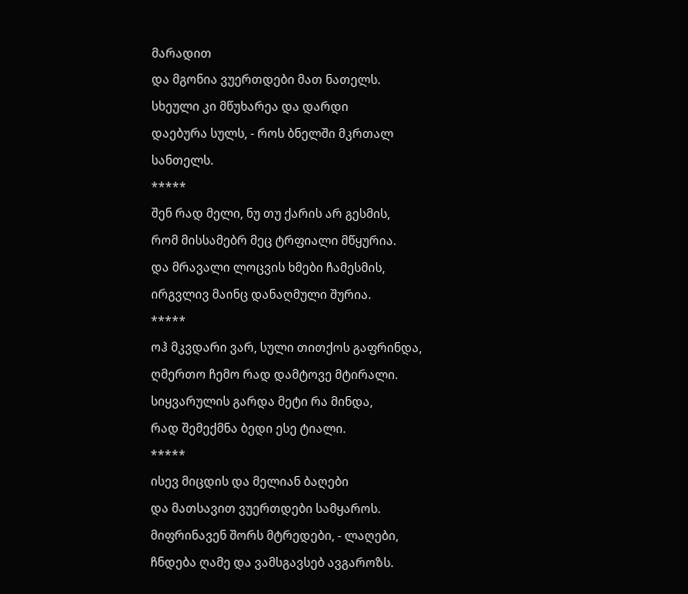მარადით
და მგონია ვუერთდები მათ ნათელს.
სხეული კი მწუხარეა და დარდი
დაებურა სულს, - როს ბნელში მკრთალ სანთელს.
*****
შენ რად მელი, ნუ თუ ქარის არ გესმის,
რომ მისსამებრ მეც ტრფიალი მწყურია.
და მრავალი ლოცვის ხმები ჩამესმის,
ირგვლივ მაინც დანაღმული შურია.
*****
ოჰ მკვდარი ვარ, სული თითქოს გაფრინდა,
ღმერთო ჩემო რად დამტოვე მტირალი.
სიყვარულის გარდა მეტი რა მინდა,
რად შემექმნა ბედი ესე ტიალი.
*****
ისევ მიცდის და მელიან ბაღები
და მათსავით ვუერთდები სამყაროს.
მიფრინავენ შორს მტრედები, - ლაღები,
ჩნდება ღამე და ვამსგავსებ ავგაროზს.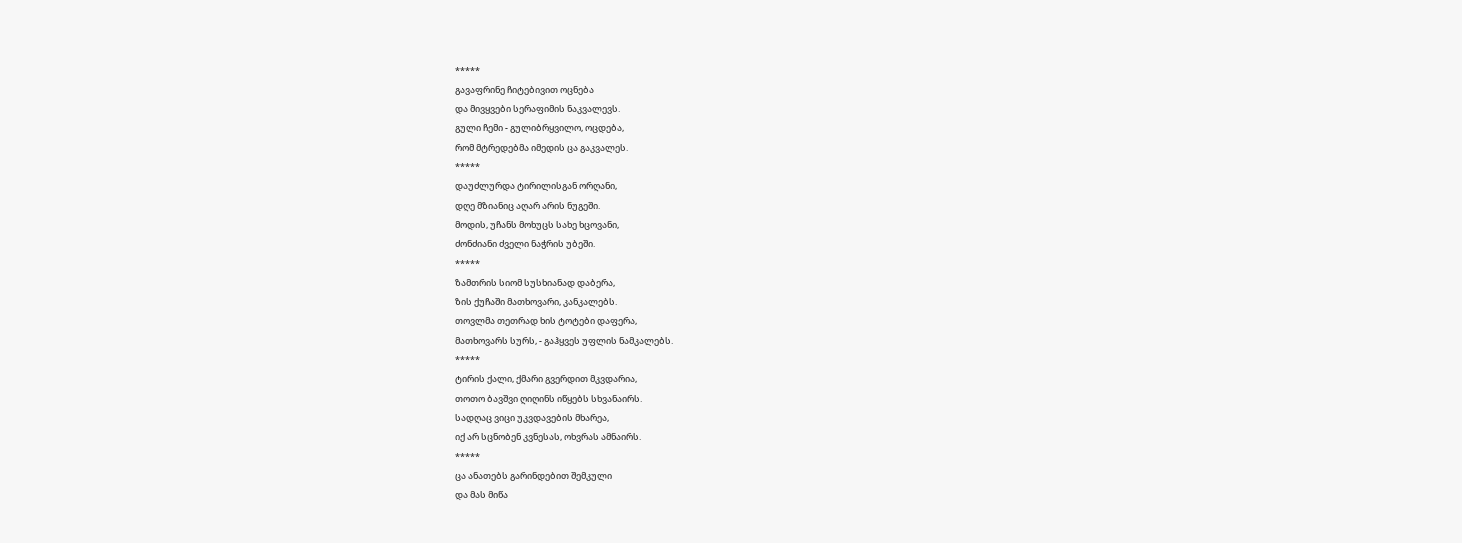*****
გავაფრინე ჩიტებივით ოცნება
და მივყვები სერაფიმის ნაკვალევს.
გული ჩემი - გულიბრყვილო, ოცდება,
რომ მტრედებმა იმედის ცა გაკვალეს.
*****
დაუძლურდა ტირილისგან ორღანი,
დღე მზიანიც აღარ არის ნუგეში.
მოდის, უჩანს მოხუცს სახე ხცოვანი,
ძონძიანი ძველი ნაჭრის უბეში.
*****
ზამთრის სიომ სუსხიანად დაბერა,
ზის ქუჩაში მათხოვარი, კანკალებს.
თოვლმა თეთრად ხის ტოტები დაფერა,
მათხოვარს სურს, - გაჰყვეს უფლის ნამკალებს.
*****
ტირის ქალი, ქმარი გვერდით მკვდარია,
თოთო ბავშვი ღიღინს იწყებს სხვანაირს.
სადღაც ვიცი უკვდავების მხარეა,
იქ არ სცნობენ კვნესას, ოხვრას ამნაირს.
*****
ცა ანათებს გარინდებით შემკული
და მას მიწა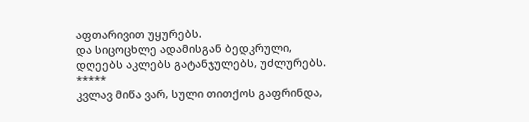აფთარივით უყურებს.
და სიცოცხლე ადამისგან ბედკრული,
დღეებს აკლებს გატანჯულებს, უძლურებს.
*****
კვლავ მიწა ვარ, სული თითქოს გაფრინდა,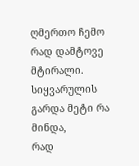ღმერთო ჩემო რად დამტოვე მტირალი.
სიყვარულის გარდა მეტი რა მინდა,
რად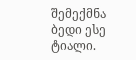შემექმნა ბედი ესე ტიალი.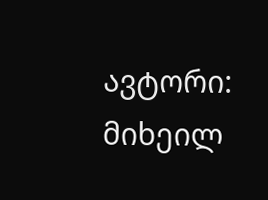ავტორი: მიხეილ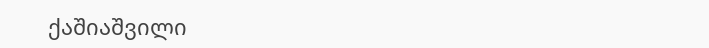ქაშიაშვილი